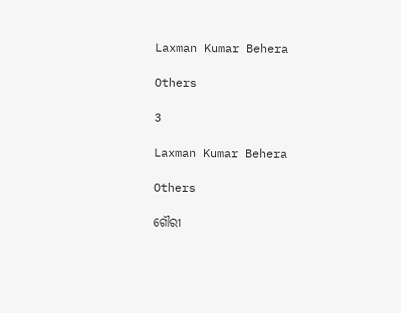Laxman Kumar Behera

Others

3

Laxman Kumar Behera

Others

ଗୌରୀ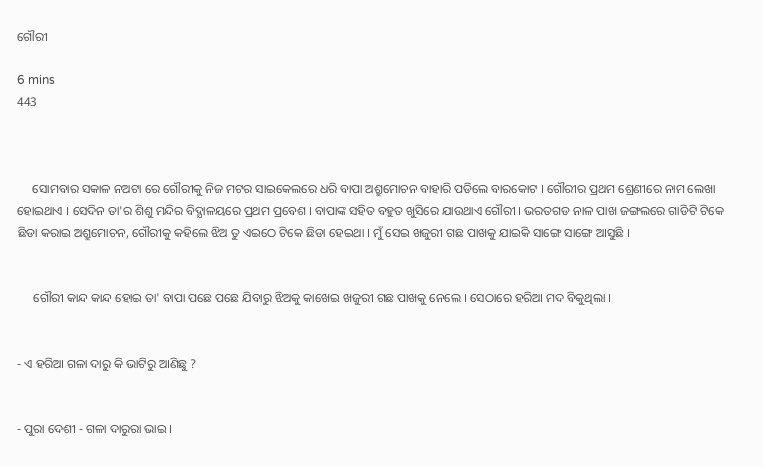ଗୌରୀ

6 mins
443



     ସୋମବାର ସକାଳ ନଅଟା ରେ ଗୌରୀକୁ ନିଜ ମଟର ସାଇକେଲରେ ଧରି ବାପା ଅଶ୍ରୁମୋଚନ ବାହାରି ପଡିଲେ ବାରକୋଟ । ଗୌରୀର ପ୍ରଥମ ଶ୍ରେଣୀରେ ନାମ ଲେଖା ହୋଇଥାଏ । ସେଦିନ ତା'ର ଶିଶୁ ମନ୍ଦିର ବିଦ୍ଯାଳୟରେ ପ୍ରଥମ ପ୍ରବେଶ । ବାପାଙ୍କ ସହିତ ବହୁତ ଖୁସିରେ ଯାଉଥାଏ ଗୌରୀ । ଭରତଗଡ ନାଳ ପାଖ ଜଙ୍ଗଲରେ ଗାଡିଟି ଟିକେ ଛିଡା କରାଇ ଅଶ୍ରୁମୋଚନ, ଗୌରୀକୁ କହିଲେ ଝିଅ ତୁ ଏଇଠେ ଟିକେ ଛିଡା ହେଇଥା । ମୁଁ ସେଇ ଖଜୁରୀ ଗଛ ପାଖକୁ ଯାଇକି ସାଙ୍ଗେ ସାଙ୍ଗେ ଆସୁଛି ।


     ଗୌରୀ କାନ୍ଦ କାନ୍ଦ ହୋଇ ତା' ବାପା ପଛେ ପଛେ ଯିବାରୁ ଝିଅକୁ କାଖେଇ ଖଜୁରୀ ଗଛ ପାଖକୁ ନେଲେ । ସେଠାରେ ହରିଆ ମଦ ବିକୁଥିଲା ।


- ଏ ହରିଆ ଗଳା ଦାରୁ କି ଭାଟିରୁ ଆଣିଛୁ ?


- ପୁରା ଦେଶୀ - ଗଳା ଦାରୁରା ଭାଇ ।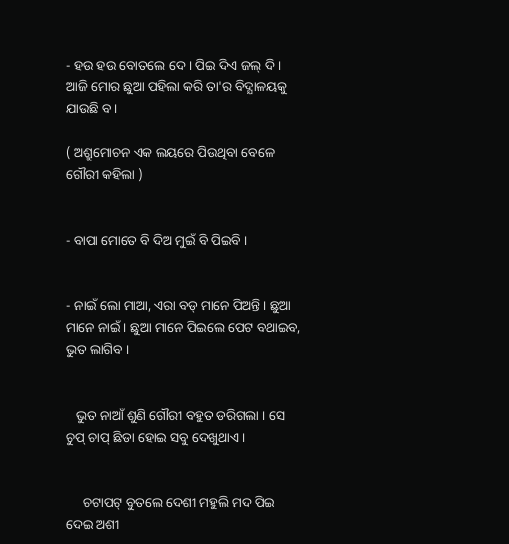- ହଉ ହଉ ବୋତଲେ ଦେ । ପିଇ ଦିଏ ଜଲ୍ ଦି । ଆଜି ମୋର ଛୁଆ ପହିଲା କରି ତା'ର ବିଦ୍ଯାଳୟକୁ ଯାଉଛି ବ ।

( ଅଶ୍ରୁମୋଚନ ଏକ ଲୟରେ ପିଉଥିବା ବେଳେ ଗୌରୀ କହିଲା )


- ବାପା ମୋତେ ବି ଦିଅ ମୁଇଁ ବି ପିଇବି ।


- ନାଇଁ ଲୋ ମାଆ, ଏରା ବଡ୍ ମାନେ ପିଅନ୍ତି । ଛୁଆ ମାନେ ନାଇଁ । ଛୁଆ ମାନେ ପିଇଲେ ପେଟ ବଥାଇବ, ଭୁତ ଲାଗିବ ।


   ଭୁତ ନାଆଁ ଶୁଣି ଗୌରୀ ବହୁତ ଡରିଗଲା । ସେ ଚୁପ୍ ଚାପ୍ ଛିଡା ହୋଇ ସବୁ ଦେଖୁଥାଏ ।


     ଚଟାପଟ୍ ବୁତଲେ ଦେଶୀ ମହୁଲି ମଦ ପିଇ ଦେଇ ଅଶୀ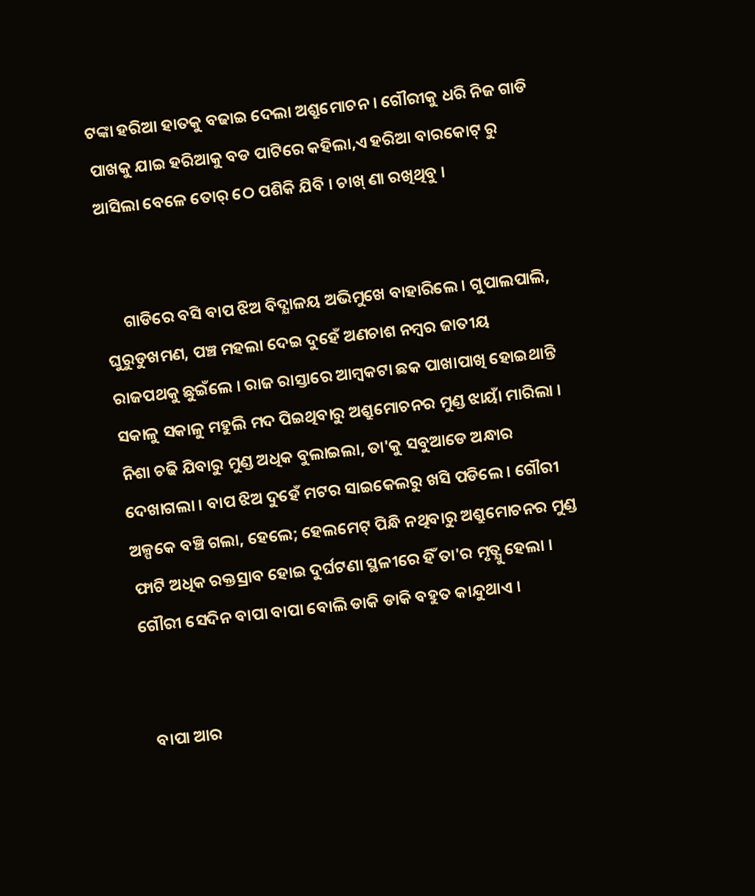ଟଙ୍କା ହରିଆ ହାତକୁ ବଢାଇ ଦେଲା ଅଶ୍ରୁମୋଚନ । ଗୌରୀକୁ ଧରି ନିଜ ଗାଡି ପାଖକୁ ଯାଇ ହରିଆକୁ ବଡ ପାଟିରେ କହିଲା,ଏ ହରିଆ ବାରକୋଟ୍ ରୁ ଆସିଲା ବେଳେ ତୋର୍ ଠେ ପଶିକି ଯିବି । ଚାଖ୍ ଣା ରଖିଥିବୁ ।


     ଗାଡିରେ ବସି ବାପ ଝିଅ ବିଦ୍ଯାଳୟ ଅଭିମୁଖେ ବାହାରିଲେ । ଗୁପାଲପାଲି, ଘୁରୁଡୁଖମଣ, ପଞ୍ଚ ମହଲା ଦେଇ ଦୁହେଁ ଅଣଚାଶ ନମ୍ବର ଜାତୀୟ ରାଜପଥକୁ ଛୁଇଁଲେ । ରାଜ ରାସ୍ତାରେ ଆମ୍ବକଟା ଛକ ପାଖାପାଖି ହୋଇଥାନ୍ତି ସକାଳୁ ସକାଳୁ ମହୁଲି ମଦ ପିଇଥିବାରୁ ଅଶ୍ରୁମୋଚନର ମୁଣ୍ଡ ଝାୟାଁ ମାରିଲା । ନିଶା ଚଢି ଯିବାରୁ ମୁଣ୍ଡ ଅଧିକ ବୁଲାଇଲା, ତା'କୁ ସବୁଆଡେ ଅନ୍ଧାର ଦେଖାଗଲା । ବାପ ଝିଅ ଦୁହେଁ ମଟର ସାଇକେଲରୁ ଖସି ପଡିଲେ । ଗୌରୀ ଅଳ୍ପକେ ବଞ୍ଚି ଗଲା, ହେଲେ; ହେଲମେଟ୍ ପିନ୍ଧି ନଥିବାରୁ ଅଶ୍ରୁମୋଚନର ମୁଣ୍ଡ ଫାଟି ଅଧିକ ରକ୍ତସ୍ରାବ ହୋଇ ଦୁର୍ଘଟଣା ସ୍ଥଳୀରେ ହିଁ ତା'ର ମୃତ୍ଯୁ ହେଲା । ଗୌରୀ ସେଦିନ ବାପା ବାପା ବୋଲି ଡାକି ଡାକି ବହୁତ କାନ୍ଦୁଥାଏ ।


  ବାପା ଆର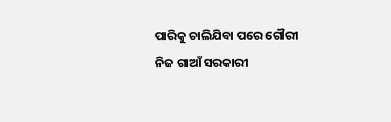ପାରିକୁ ଚାଲିଯିବା ପରେ ଗୌରୀ ନିଜ ଗାଆଁ ସରକାରୀ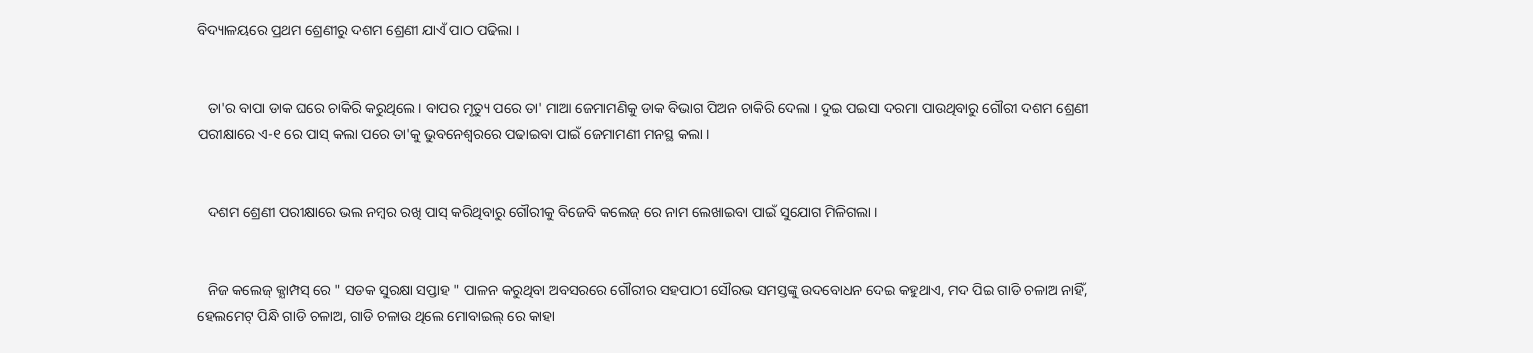ବିଦ୍ୟାଳୟରେ ପ୍ରଥମ ଶ୍ରେଣୀରୁ ଦଶମ ଶ୍ରେଣୀ ଯାଏଁ ପାଠ ପଢିଲା ।


   ତା'ର ବାପା ଡାକ ଘରେ ଚାକିରି କରୁଥିଲେ । ବାପର ମୃତ୍ୟୁ ପରେ ତା' ମାଆ ଜେମାମଣିକୁ ଡାକ ବିଭାଗ ପିଅନ ଚାକିରି ଦେଲା । ଦୁଇ ପଇସା ଦରମା ପାଉଥିବାରୁ ଗୌରୀ ଦଶମ ଶ୍ରେଣୀ ପରୀକ୍ଷାରେ ଏ-୧ ରେ ପାସ୍ କଲା ପରେ ତା'କୁ ଭୁବନେଶ୍ବରରେ ପଢାଇବା ପାଇଁ ଜେମାମଣୀ ମନସ୍ଥ କଲା ।


   ଦଶମ ଶ୍ରେଣୀ ପରୀକ୍ଷାରେ ଭଲ ନମ୍ବର ରଖି ପାସ୍ କରିଥିବାରୁ ଗୌରୀକୁ ବିଜେବି କଲେଜ୍ ରେ ନାମ ଲେଖାଇବା ପାଇଁ ସୁଯୋଗ ମିଳିଗଲା ।


   ନିଜ କଲେଜ୍ କ୍ଯାମ୍ପସ୍ ରେ " ସଡକ ସୁରକ୍ଷା ସପ୍ତାହ " ପାଳନ କରୁଥିବା ଅବସରରେ ଗୌରୀର ସହପାଠୀ ସୌରଭ ସମସ୍ତଙ୍କୁ ଉଦବୋଧନ ଦେଇ କହୁଥାଏ, ମଦ ପିଇ ଗାଡି ଚଳାଅ ନାହିଁ, ହେଲମେଟ୍ ପିନ୍ଧି ଗାଡି ଚଳାଅ, ଗାଡି ଚଳାଉ ଥିଲେ ମୋବାଇଲ୍ ରେ କାହା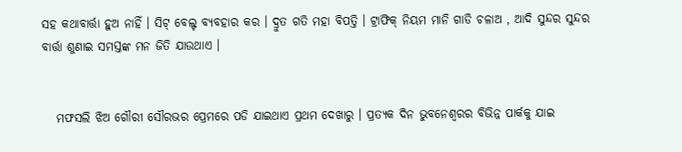ସହ କଥାବାର୍ତ୍ତା ହୁଅ ନାହିଁ । ସିଟ୍ ବେଲ୍ଟ ବ୍ଯବହାର କର । ଦ୍ରୁତ ଗତି ମହା ବିପତ୍ତି । ଟ୍ରାଫିକ୍ ନିୟମ ମାନି ଗାଡି ଚଳାଅ , ଆଦି ସୁନ୍ଦର ସୁନ୍ଦର ବାର୍ତ୍ତା ଶୁଣାଇ ସମସ୍ତଙ୍କ ମନ ଜିତି ଯାଉଥାଏ ।


   ମଫସଲି ଝିଅ ଗୌରୀ ସୌରଭର ପ୍ରେମରେ ପଡି ଯାଇଥାଏ ପ୍ରଥମ ଦେଖାରୁ । ପ୍ରତ୍ଯକ ଦିନ ଭୁବନେଶ୍ବରର ବିଭିନ୍ନ ପାର୍କକୁ ଯାଇ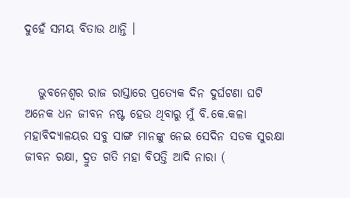ଦୁହେଁ ସମୟ ବିତାଉ ଥାନ୍ତି ।


   ଭୁବନେଶ୍ବର ରାଜ ରାସ୍ତାରେ ପ୍ରତ୍ଯେକ ଦିନ ଦୁର୍ଘଟଣା ଘଟି ଅନେକ ଧନ ଜୀବନ ନଷ୍ଟ ହେଉ ଥିବାରୁ ମୁଁ ବି.କେ.କଳା ମହାବିଦ୍ଯାଳୟର ସବୁ ସାଙ୍ଗ ମାନଙ୍କୁ ନେଇ ସେଦିନ ସଡକ ସୁରକ୍ଷା ଜୀବନ ରକ୍ଷା, ଦ୍ରୁତ ଗତି ମହା ବିପତ୍ତି ଆଦି ନାରା (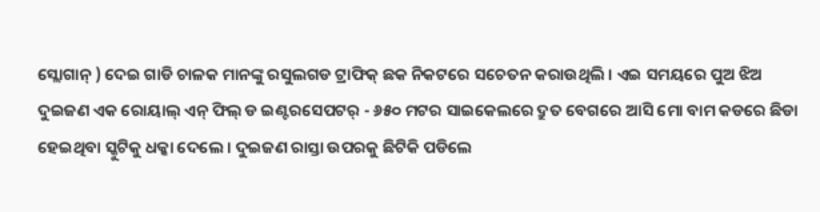ସ୍ଲୋଗାନ୍ ) ଦେଇ ଗାଡି ଚାଳକ ମାନଙ୍କୁ ରସୁଲଗଡ ଟ୍ରାଫିକ୍‌ ଛକ ନିକଟରେ ସଚେତନ କରାଉଥିଲି । ଏଇ ସମୟରେ ପୁଅ ଝିଅ ଦୁଇଜଣ ଏକ ରୋୟାଲ୍ ଏନ୍ ଫିଲ୍ ଡ ଇଣ୍ଟରସେପଟର୍ - ୬୫୦ ମଟର ସାଇକେଲରେ ଦ୍ରୁତ ବେଗରେ ଆସି ମୋ ବାମ କଡରେ ଛିଡା ହେଇଥିବା ସ୍କୁଟିକୁ ଧକ୍କା ଦେଲେ । ଦୁଇଜଣ ରାସ୍ତା ଉପରକୁ ଛିଟିକି ପଡିଲେ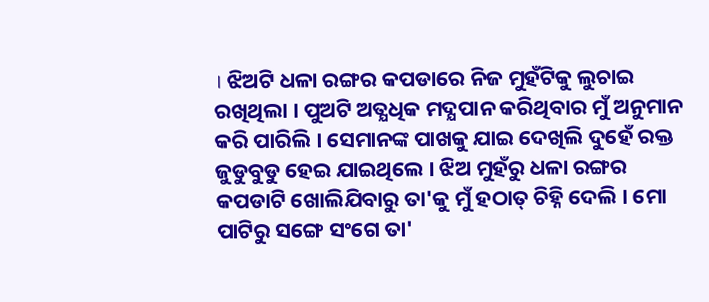। ଝିଅଟି ଧଳା ରଙ୍ଗର କପଡାରେ ନିଜ ମୁହଁଟିକୁ ଲୁଚାଇ ରଖିଥିଲା । ପୁଅଟି ଅତ୍ଯଧିକ ମଦ୍ଯପାନ କରିଥିବାର ମୁଁ ଅନୁମାନ କରି ପାରିଲି । ସେମାନଙ୍କ ପାଖକୁ ଯାଇ ଦେଖିଲି ଦୁହେଁ ରକ୍ତ ଜୁଡୁବୁଡୁ ହେଇ ଯାଇଥିଲେ । ଝିଅ ମୁହଁରୁ ଧଳା ରଙ୍ଗର କପଡାଟି ଖୋଲିଯିବାରୁ ତା'କୁ ମୁଁ ହଠାତ୍ ଚିହ୍ନି ଦେଲି । ମୋ ପାଟିରୁ ସଙ୍ଗେ ସଂଗେ ତା'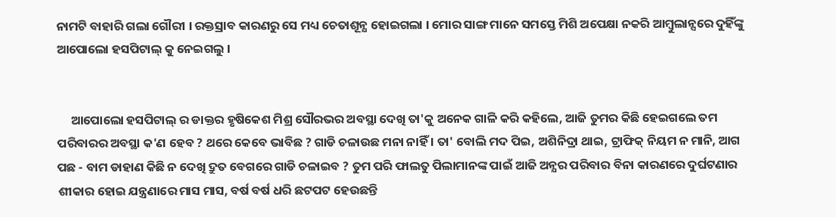ନାମଟି ବାହାରି ଗଲା ଗୌରୀ । ରକ୍ତସ୍ରାବ କାରଣରୁ ସେ ମଧ୍ୟ ଚେତାଶୂନ୍ଯ ହୋଇଗଲା । ମୋର ସାଙ୍ଗ ମାନେ ସମସ୍ତେ ମିଶି ଅପେକ୍ଷା ନକରି ଆମ୍ବୁଲାନ୍ସରେ ଦୁହିଁଙ୍କୁ ଆପୋଲୋ ହସପିଟାଲ୍ କୁ ନେଇଗଲୁ ।


     ଆପୋଲୋ ହସପିଟାଲ୍ ର ଡାକ୍ତର ହୃଷିକେଶ ମିଶ୍ର ସୌରଭର ଅବସ୍ଥା ଦେଖି ତା'କୁ ଅନେକ ଗାଳି କରି କହିଲେ, ଆଜି ତୁମର କିଛି ହେଇଗଲେ ତମ ପରିବାରର ଅବସ୍ଥା କ'ଣ ହେବ ? ଥରେ କେବେ ଭାବିଛ ? ଗାଡି ଚଳାଉଛ ମନା ନାହିଁ । ତା' ବୋଲି ମଦ ପିଇ, ଅଶିନିଦ୍ରା ଥାଇ, ଟ୍ରାଫିକ୍ ନିୟମ ନ ମାନି, ଆଗ ପଛ - ବାମ ଡାହାଣ କିଛି ନ ଦେଖି ଦ୍ରୁତ ବେଗରେ ଗାଡି ଚଳାଇବ ? ତୁମ ପରି ଫାଲତୁ ପିଲାମାନଙ୍କ ପାଇଁ ଆଜି ଅନ୍ଯର ପରିବାର ବିନା କାରଣରେ ଦୁର୍ଘଟଣାର ଶୀକାର ହୋଇ ଯନ୍ତ୍ରଣାରେ ମାସ ମାସ, ବର୍ଷ ବର୍ଷ ଧରି ଛଟପଟ ହେଉଛନ୍ତି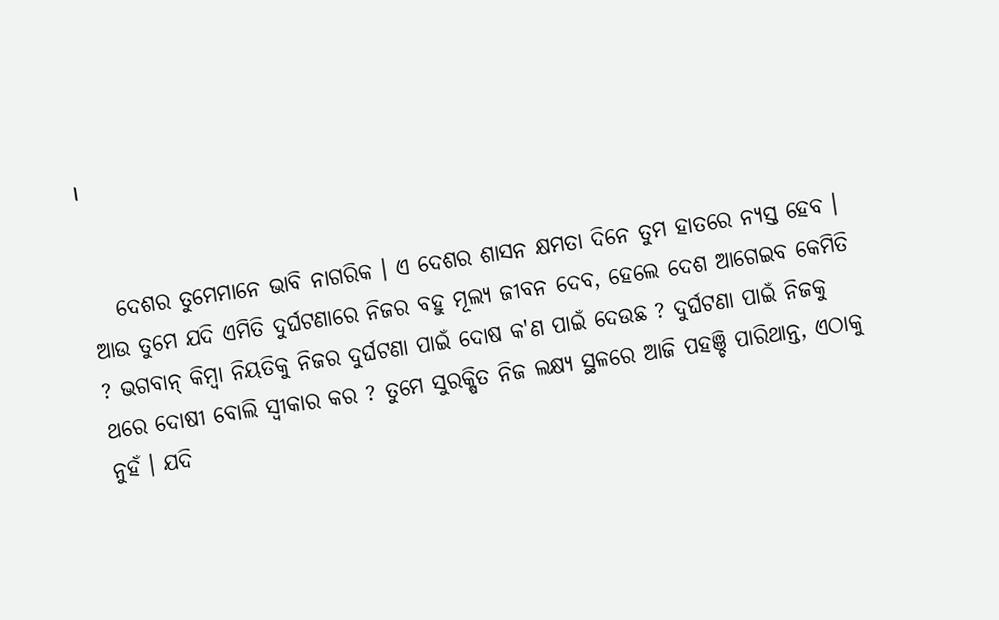।


   ଦେଶର ତୁମେମାନେ ଭାବି ନାଗରିକ । ଏ ଦେଶର ଶାସନ କ୍ଷମତା ଦିନେ ତୁମ ହାତରେ ନ୍ଯସ୍ତ ହେବ । ଆଉ ତୁମେ ଯଦି ଏମିତି ଦୁର୍ଘଟଣାରେ ନିଜର ବହୁ ମୂଲ୍ଯ ଜୀବନ ଦେବ, ହେଲେ ଦେଶ ଆଗେଇବ କେମିତି ? ଭଗବାନ୍ କିମ୍ବା ନିୟତିକୁ ନିଜର ଦୁର୍ଘଟଣା ପାଇଁ ଦୋଷ କ'ଣ ପାଇଁ ଦେଉଛ ? ଦୁର୍ଘଟଣା ପାଇଁ ନିଜକୁ ଥରେ ଦୋଷୀ ବୋଲି ସ୍ବୀକାର କର ? ତୁମେ ସୁରକ୍ଷିତ ନିଜ ଲକ୍ଷ୍ୟ ସ୍ଥଳରେ ଆଜି ପହଞ୍ଚି ପାରିଥାନ୍ତ, ଏଠାକୁ ନୁହଁ । ଯଦି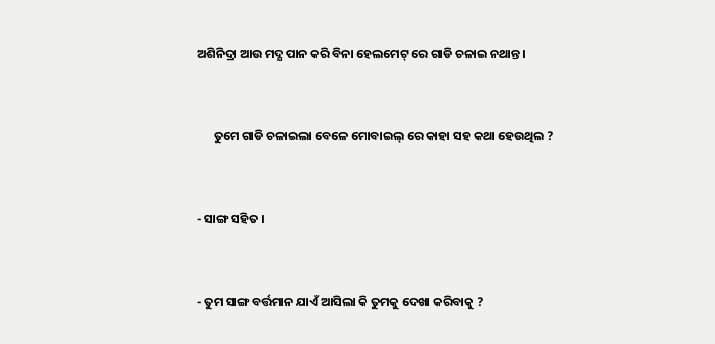ଅଶିନିଦ୍ରା ଆଉ ମଦ୍ଯ ପାନ କରି ବିନା ହେଲମେଟ୍ ରେ ଗାଡି ଚଳାଇ ନଥାନ୍ତ ।


      ତୁମେ ଗାଡି ଚଳାଇଲା ବେଳେ ମୋବାଇଲ୍ ରେ କାହା ସହ କଥା ହେଉଥିଲ ?


- ସାଙ୍ଗ ସହିତ ।


- ତୁମ ସାଙ୍ଗ ବର୍ତ୍ତମାନ ଯାଏଁ ଆସିଲା କି ତୁମକୁ ଦେଖା କରିବାକୁ ?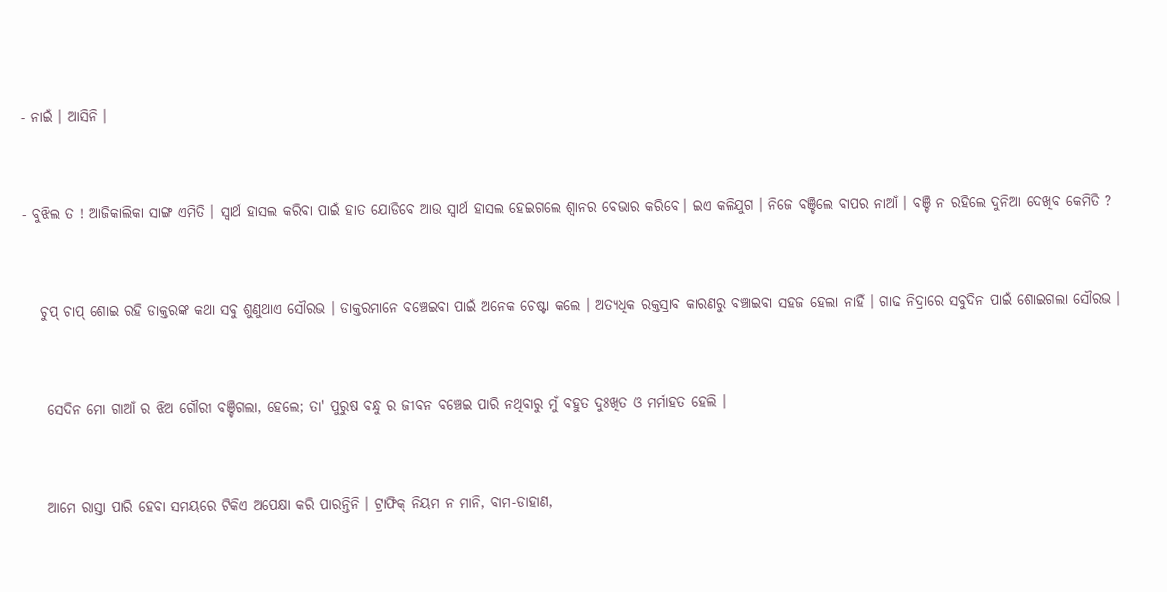- ନାଇଁ । ଆସିନି ।


- ବୁଝିଲ ତ ! ଆଜିକାଲିକା ସାଙ୍ଗ ଏମିତି । ସ୍ବାର୍ଥ ହାସଲ କରିବା ପାଇଁ ହାତ ଯୋଡିବେ ଆଉ ସ୍ବାର୍ଥ ହାସଲ ହେଇଗଲେ ଶ୍ବାନର ବେଭାର କରିବେ। ଇଏ କଳିଯୁଗ । ନିଜେ ବଞ୍ଚିଲେ ବାପର ନାଆଁ । ବଞ୍ଚି ନ ରହିଲେ ଦୁନିଆ ଦେଖିବ କେମିତି ?


   ଚୁପ୍ ଚାପ୍ ଶୋଇ ରହି ଡାକ୍ତରଙ୍କ କଥା ସବୁ ଶୁଣୁଥାଏ ସୌରଭ । ଡାକ୍ତରମାନେ ବଞ୍ଚେଇବା ପାଇଁ ଅନେକ ଚେଷ୍ଟା କଲେ । ଅତ୍ଯଧିକ ରକ୍ତସ୍ରାବ କାରଣରୁ ବଞ୍ଚାଇବା ସହଜ ହେଲା ନାହିଁ । ଗାଢ ନିଦ୍ରାରେ ସବୁଦିନ ପାଇଁ ଶୋଇଗଲା ସୌରଭ ।


    ସେଦିନ ମୋ ଗାଆଁ ର ଝିଅ ଗୌରୀ ବଞ୍ଚିଗଲା, ହେଲେ; ତା' ପୁରୁଷ ବନ୍ଧୁ ର ଜୀବନ ବଞ୍ଚେଇ ପାରି ନଥିବାରୁ ମୁଁ ବହୁତ ଦୁଃଖିତ ଓ ମର୍ମାହତ ହେଲି ।


    ଆମେ ରାସ୍ତା ପାରି ହେବା ସମୟରେ ଟିକିଏ ଅପେକ୍ଷା କରି ପାରନ୍ତିନି । ଟ୍ରାଫିକ୍ ନିୟମ ନ ମାନି, ବାମ-ଡାହାଣ,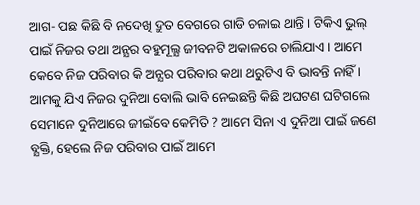ଆଗ- ପଛ କିଛି ବି ନଦେଖି ଦ୍ରୁତ ବେଗରେ ଗାଡି ଚଳାଇ ଥାନ୍ତି । ଟିକିଏ ଭୁଲ୍ ପାଇଁ ନିଜର ତଥା ଅନ୍ଯର ବହୁମୂଲ୍ଯ ଜୀବନଟି ଅକାଳରେ ଚାଲିଯାଏ । ଆମେ କେବେ ନିଜ ପରିବାର କି ଅନ୍ଯର ପରିବାର କଥା ଥରୁଟିଏ ବି ଭାବନ୍ତି ନାହିଁ । ଆମକୁ ଯିଏ ନିଜର ଦୁନିଆ ବୋଲି ଭାବି ନେଇଛନ୍ତି କିଛି ଅଘଟଣ ଘଟିଗଲେ ସେମାନେ ଦୁନିଆରେ ଜୀଇଁବେ କେମିତି ? ଆମେ ସିନା ଏ ଦୁନିଆ ପାଇଁ ଜଣେ ବ୍ଯକ୍ତି, ହେଲେ ନିଜ ପରିବାର ପାଇଁ ଆମେ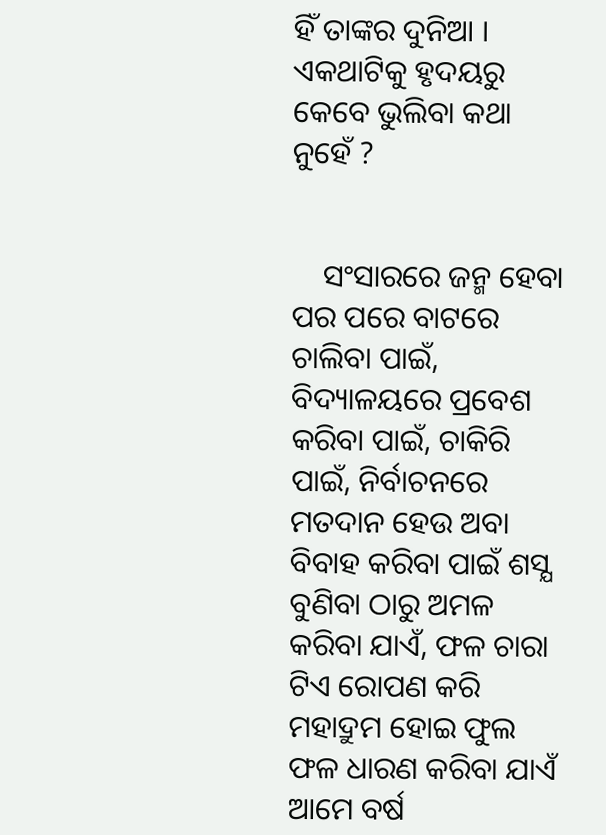ହିଁ ତାଙ୍କର ଦୁନିଆ । ଏକଥାଟିକୁ ହୃଦୟରୁ କେବେ ଭୁଲିବା କଥା ନୁହେଁ ?


    ସଂସାରରେ ଜନ୍ମ ହେବା ପର ପରେ ବାଟରେ ଚାଲିବା ପାଇଁ, ବିଦ୍ୟାଳୟରେ ପ୍ରବେଶ କରିବା ପାଇଁ, ଚାକିରି ପାଇଁ, ନିର୍ବାଚନରେ ମତଦାନ ହେଉ ଅବା ବିବାହ କରିବା ପାଇଁ ଶସ୍ଯ ବୁଣିବା ଠାରୁ ଅମଳ କରିବା ଯାଏଁ, ଫଳ ଚାରା ଟିଏ ରୋପଣ କରି ମହାଦ୍ରୁମ ହୋଇ ଫୁଲ ଫଳ ଧାରଣ କରିବା ଯାଏଁ ଆମେ ବର୍ଷ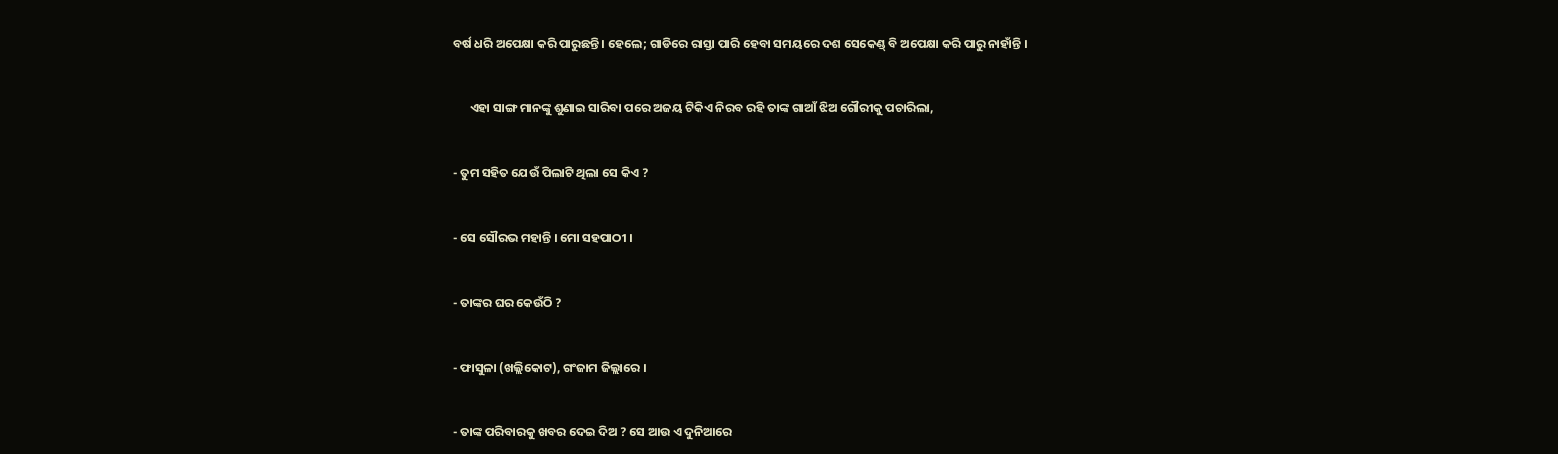ବର୍ଷ ଧରି ଅପେକ୍ଷା କରି ପାରୁଛନ୍ତି । ହେଲେ; ଗାଡିରେ ରାସ୍ତା ପାରି ହେବା ସମୟରେ ଦଶ ସେକେଣ୍ଡ୍ ବି ଅପେକ୍ଷା କରି ପାରୁ ନାହାଁନ୍ତି ।


      ଏହା ସାଙ୍ଗ ମାନଙ୍କୁ ଶୁଣାଇ ସାରିବା ପରେ ଅଜୟ ଟିକିଏ ନିରବ ରହି ତାଙ୍କ ଗାଆଁ ଝିଅ ଗୌରୀକୁ ପଚାରିଲା,


- ତୁମ ସହିତ ଯେଉଁ ପିଲାଟି ଥିଲା ସେ କିଏ ?


- ସେ ସୌରଭ ମହାନ୍ତି । ମୋ ସହପାଠୀ ।


- ତାଙ୍କର ଘର କେଉଁଠି ?


- ଫାସୁଳା (ଖଲ୍ଲିକୋଟ), ଗଂଜାମ ଜିଲ୍ଲାରେ ।


- ତାଙ୍କ ପରିବାରକୁ ଖବର ଦେଇ ଦିଅ ? ସେ ଆଉ ଏ ଦୁନିଆରେ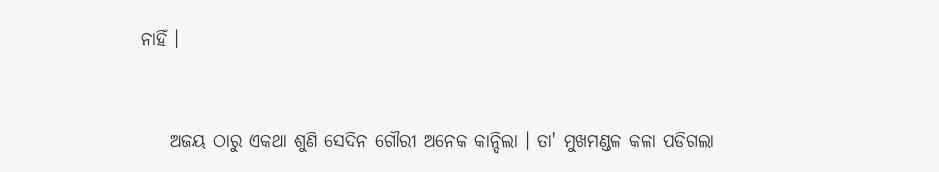ନାହିଁ ।


    ଅଜୟ ଠାରୁ ଏକଥା ଶୁଣି ସେଦିନ ଗୌରୀ ଅନେକ କାନ୍ଦିଲା । ତା' ମୁଖମଣ୍ଡଳ କଳା ପଡିଗଲା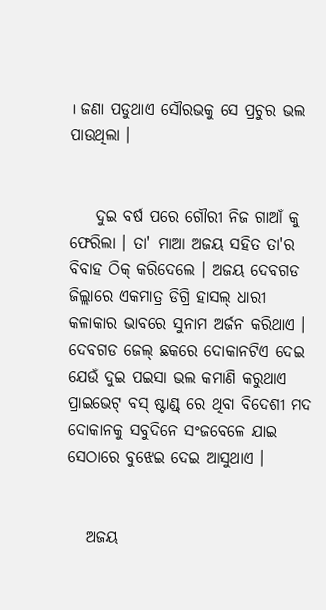। ଜଣା ପଡୁଥାଏ ସୌରଭକୁ ସେ ପ୍ରଚୁର ଭଲ ପାଉଥିଲା ।


    ଦୁଇ ବର୍ଷ ପରେ ଗୌରୀ ନିଜ ଗାଆଁ କୁ ଫେରିଲା । ତା' ମାଆ ଅଜୟ ସହିତ ତା'ର ବିବାହ ଠିକ୍ କରିଦେଲେ । ଅଜୟ ଦେବଗଡ ଜିଲ୍ଲାରେ ଏକମାତ୍ର ଡିଗ୍ରି ହାସଲ୍ ଧାରୀ କଳାକାର ଭାବରେ ସୁନାମ ଅର୍ଜନ କରିଥାଏ । ଦେବଗଡ ଜେଲ୍ ଛକରେ ଦୋକାନଟିଏ ଦେଇ ଯେଉଁ ଦୁଇ ପଇସା ଭଲ କମାଣି କରୁଥାଏ ପ୍ରାଇଭେଟ୍ ବସ୍ ଷ୍ଟାଣ୍ଡ୍ ରେ ଥିବା ବିଦେଶୀ ମଦ ଦୋକାନକୁ ସବୁଦିନେ ସଂଜବେଳେ ଯାଇ ସେଠାରେ ବୁଝେଇ ଦେଇ ଆସୁଥାଏ ।


   ଅଜୟ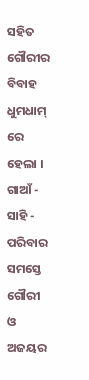ସହିତ ଗୌରୀର ବିବାହ ଧୁମଧାମ୍ ରେ ହେଲା । ଗାଆଁ - ସାହି - ପରିବାର ସମସ୍ତେ ଗୌରୀ ଓ ଅଜୟର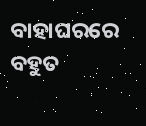ବାହାଘରରେ ବହୁତ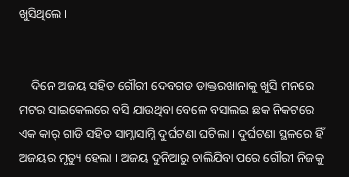ଖୁସିଥିଲେ ।


    ଦିନେ ଅଜୟ ସହିତ ଗୌରୀ ଦେବଗଡ ଡାକ୍ତରଖାନାକୁ ଖୁସି ମନରେ ମଟର ସାଇକେଲରେ ବସି ଯାଉଥିବା ବେଳେ ବସାଲଇ ଛକ ନିକଟରେ ଏକ କାର୍ ଗାଡି ସହିତ ସାମ୍ନାସାମ୍ନି ଦୁର୍ଘଟଣା ଘଟିଲା । ଦୁର୍ଘଟଣା ସ୍ଥଳରେ ହିଁ ଅଜୟର ମୃତ୍ୟୁ ହେଲା । ଅଜୟ ଦୁନିଆରୁ ଚାଲିଯିବା ପରେ ଗୌରୀ ନିଜକୁ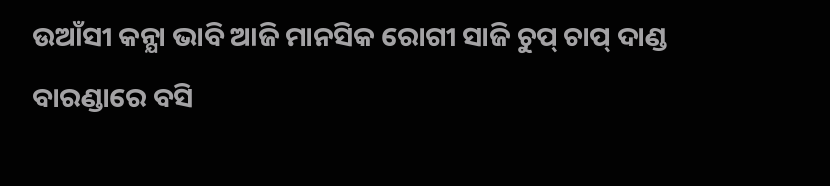ଉଆଁସୀ କନ୍ଯା ଭାବି ଆଜି ମାନସିକ ରୋଗୀ ସାଜି ଚୁପ୍ ଚାପ୍ ଦାଣ୍ଡ ବାରଣ୍ଡାରେ ବସି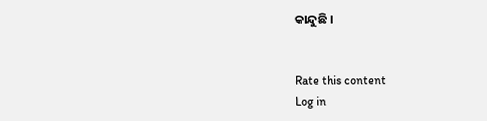କାନ୍ଦୁଛି ।


Rate this content
Log in